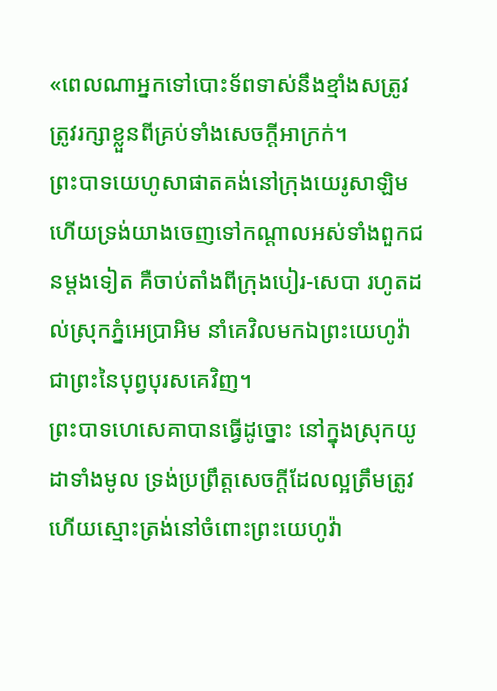«ពេលណាអ្នកទៅបោះទ័ពទាស់នឹងខ្មាំងសត្រូវ ត្រូវរក្សាខ្លួនពីគ្រប់ទាំងសេចក្ដីអាក្រក់។
ព្រះបាទយេហូសាផាតគង់នៅក្រុងយេរូសាឡិម ហើយទ្រង់យាងចេញទៅកណ្ដាលអស់ទាំងពួកជនម្តងទៀត គឺចាប់តាំងពីក្រុងបៀរ-សេបា រហូតដល់ស្រុកភ្នំអេប្រាអិម នាំគេវិលមកឯព្រះយេហូវ៉ា ជាព្រះនៃបុព្វបុរសគេវិញ។
ព្រះបាទហេសេគាបានធ្វើដូច្នោះ នៅក្នុងស្រុកយូដាទាំងមូល ទ្រង់ប្រព្រឹត្តសេចក្ដីដែលល្អត្រឹមត្រូវ ហើយស្មោះត្រង់នៅចំពោះព្រះយេហូវ៉ា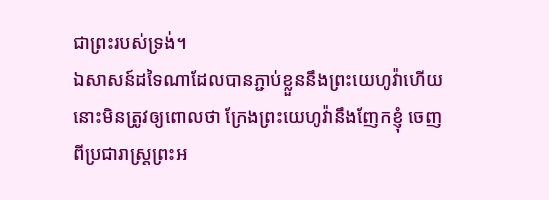ជាព្រះរបស់ទ្រង់។
ឯសាសន៍ដទៃណាដែលបានភ្ជាប់ខ្លួននឹងព្រះយេហូវ៉ាហើយ នោះមិនត្រូវឲ្យពោលថា ក្រែងព្រះយេហូវ៉ានឹងញែកខ្ញុំ ចេញពីប្រជារាស្ត្រព្រះអ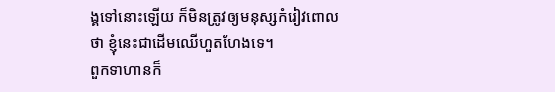ង្គទៅនោះឡើយ ក៏មិនត្រូវឲ្យមនុស្សកំរៀវពោលថា ខ្ញុំនេះជាដើមឈើហួតហែងទេ។
ពួកទាហានក៏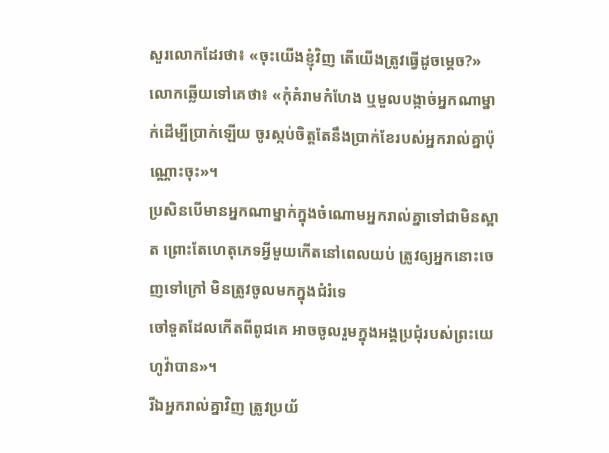សួរលោកដែរថា៖ «ចុះយើងខ្ញុំវិញ តើយើងត្រូវធ្វើដូចម្តេច?» លោកឆ្លើយទៅគេថា៖ «កុំគំរាមកំហែង ឬមួលបង្កាច់អ្នកណាម្នាក់ដើម្បីប្រាក់ឡើយ ចូរស្កប់ចិត្តតែនឹងប្រាក់ខែរបស់អ្នករាល់គ្នាប៉ុណ្ណោះចុះ»។
ប្រសិនបើមានអ្នកណាម្នាក់ក្នុងចំណោមអ្នករាល់គ្នាទៅជាមិនស្អាត ព្រោះតែហេតុភេទអ្វីមួយកើតនៅពេលយប់ ត្រូវឲ្យអ្នកនោះចេញទៅក្រៅ មិនត្រូវចូលមកក្នុងជំរំទេ
ចៅទួតដែលកើតពីពូជគេ អាចចូលរួមក្នុងអង្គប្រជុំរបស់ព្រះយេហូវ៉ាបាន»។
រីឯអ្នករាល់គ្នាវិញ ត្រូវប្រយ័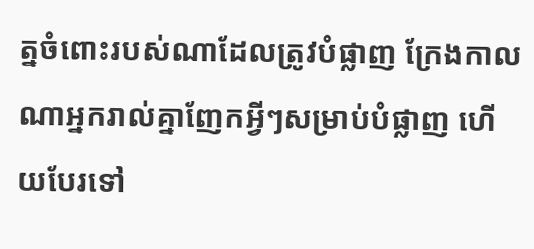ត្នចំពោះរបស់ណាដែលត្រូវបំផ្លាញ ក្រែងកាលណាអ្នករាល់គ្នាញែកអ្វីៗសម្រាប់បំផ្លាញ ហើយបែរទៅ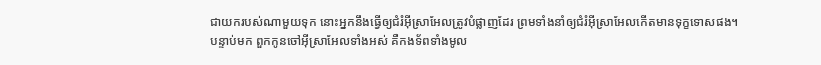ជាយករបស់ណាមួយទុក នោះអ្នកនឹងធ្វើឲ្យជំរំអ៊ីស្រាអែលត្រូវបំផ្លាញដែរ ព្រមទាំងនាំឲ្យជំរំអ៊ីស្រាអែលកើតមានទុក្ខទោសផង។
បន្ទាប់មក ពួកកូនចៅអ៊ីស្រាអែលទាំងអស់ គឺកងទ័ពទាំងមូល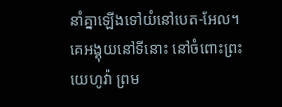នាំគ្នាឡើងទៅយំនៅបេត-អែល។ គេអង្គុយនៅទីនោះ នៅចំពោះព្រះយេហូវ៉ា ព្រម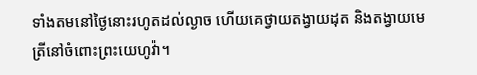ទាំងតមនៅថ្ងៃនោះរហូតដល់ល្ងាច ហើយគេថ្វាយតង្វាយដុត និងតង្វាយមេត្រីនៅចំពោះព្រះយេហូវ៉ា។